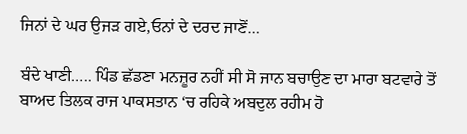ਜਿਨਾਂ ਦੇ ਘਰ ਉਜੜ ਗਏ,ਓਨਾਂ ਦੇ ਦਰਦ ਜਾਣੋਂ…

ਬੰਦੇ ਖਾਣੀ….. ਪਿੰਡ ਛੱਡਣਾ ਮਨਜ਼ੂਰ ਨਹੀਂ ਸੀ ਸੋ ਜਾਨ ਬਚਾਉਣ ਦਾ ਮਾਰਾ ਬਟਵਾਰੇ ਤੋਂ ਬਾਅਦ ਤਿਲਕ ਰਾਜ ਪਾਕਸਤਾਨ ‘ਚ ਰਹਿਕੇ ਅਬਦੁਲ ਰਹੀਮ ਹੋ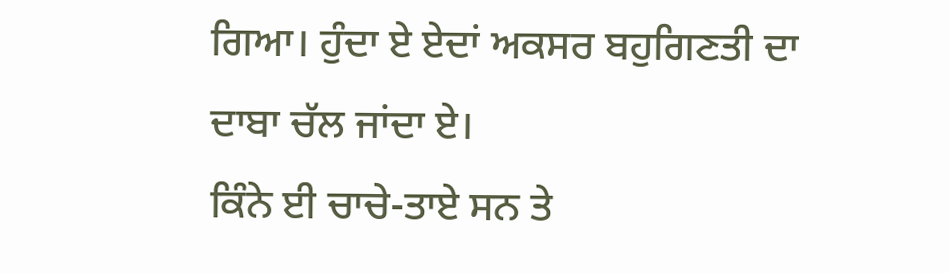ਗਿਆ। ਹੁੰਦਾ ਏ ਏਦਾਂ ਅਕਸਰ ਬਹੁਗਿਣਤੀ ਦਾ ਦਾਬਾ ਚੱਲ ਜਾਂਦਾ ਏ।
ਕਿੰਨੇ ਈ ਚਾਚੇ-ਤਾਏ ਸਨ ਤੇ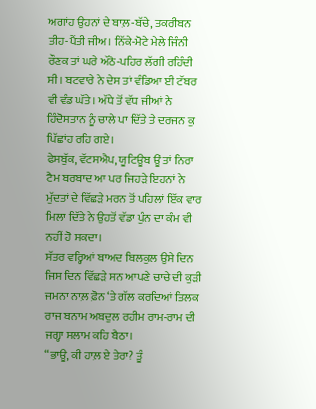ਅਗਾਂਹ ਉਹਨਾਂ ਦੇ ਬਾਲ਼-ਬੱਚੇ, ਤਕਰੀਬਨ ਤੀਹ-ਪੈਂਤੀ ਜੀਅ। ਨਿੱਕੇ-ਮੋਟੇ ਮੇਲੇ ਜਿੰਨੀ ਰੌਣਕ ਤਾਂ ਘਰੇ ਅੱਠੋ-ਪਹਿਰ ਲੱਗੀ ਰਹਿੰਦੀ ਸੀ। ਬਟਵਾਰੇ ਨੇ ਦੇਸ ਤਾਂ ਵੰਡਿਆ ਈ ਟੱਬਰ ਵੀ ਵੰਡ ਘੱਤੇ। ਅੱਧੇ ਤੋਂ ਵੱਧ ਜੀਆਂ ਨੇ ਹਿੰਦੋਸਤਾਨ ਨੂੰ ਚਾਲੇ ਪਾ ਦਿੱਤੇ ਤੇ ਦਰਜਨ ਕੁ ਪਿੱਛਾਂਹ ਰਹਿ ਗਏ।
ਫੇਸਬੁੱਕ, ਵੱਟਸਐਪ, ਯੂਟਿਊਬ ਊਂ ਤਾਂ ਨਿਰਾ ਟੈਮ ਬਰਬਾਦ ਆ ਪਰ ਜਿਹੜੇ ਇਹਨਾਂ ਨੇ ਮੁੱਦਤਾਂ ਦੇ ਵਿੱਛੜੇ ਮਰਨ ਤੋਂ ਪਹਿਲਾਂ ਇੱਕ ਵਾਰ ਮਿਲਾ ਦਿੱਤੇ ਨੇ ਉਹਤੋਂ ਵੱਡਾ ਪੁੰਨ ਦਾ ਕੰਮ ਵੀ ਨਹੀਂ ਹੋ ਸਕਦਾ।
ਸੱਤਰ ਵਰ੍ਹਿਆਂ ਬਾਅਦ ਬਿਲਕੁਲ ਉਸੇ ਦਿਨ ਜਿਸ ਦਿਨ ਵਿੱਛੜੇ ਸਨ ਆਪਣੇ ਚਾਚੇ ਦੀ ਕੁੜੀ ਜਮਨਾ ਨਾਲ਼ ਫ਼ੋਨ ‘ਤੇ ਗੱਲ ਕਰਦਿਆਂ ਤਿਲਕ ਰਾਜ ਬਨਾਮ ਅਬਦੁਲ ਰਹੀਮ ਰਾਮ-ਰਾਮ ਦੀ ਜਗ੍ਹਾ ਸਲਾਮ ਕਹਿ ਬੈਠਾ।
“ਭਾਊ, ਕੀ ਹਾਲ਼ ਏ ਤੇਰਾ? ਤੂੰ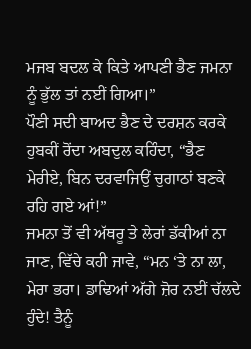ਮਜਬ ਬਦਲ ਕੇ ਕਿਤੇ ਆਪਣੀ ਭੈਣ ਜਮਨਾ ਨੂੰ ਭੁੱਲ ਤਾਂ ਨਈਂ ਗਿਆ।”
ਪੌਣੀ ਸਦੀ ਬਾਅਦ ਭੈਣ ਦੇ ਦਰਸ਼ਨ ਕਰਕੇ ਹੁਬਕੀਂ ਰੋਂਦਾ ਅਬਦੁਲ ਕਹਿੰਦਾ, “ਭੈਣ ਮੇਰੀਏ, ਬਿਨ ਦਰਵਾਜਿਉਂ ਚੁਗਾਠਾਂ ਬਣਕੇ ਰਹਿ ਗਏ ਆਂ!”
ਜਮਨਾ ਤੋਂ ਵੀ ਅੱਥਰੂ ਤੇ ਲੇਰਾਂ ਡੱਕੀਆਂ ਨਾ ਜਾਣ, ਵਿੱਚੇ ਕਹੀ ਜਾਵੇ, “ਮਨ ‘ਤੇ ਨਾ ਲਾ, ਮੇਰਾ ਭਰਾ। ਡਾਢਿਆਂ ਅੱਗੇ ਜ਼ੋਰ ਨਈਂ ਚੱਲਦੇ ਹੁੰਦੇ! ਤੈਨੂੰ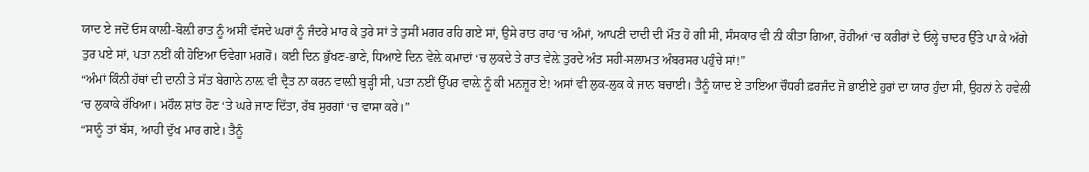ਯਾਦ ਏ ਜਦੋਂ ਓਸ ਕਾਲ਼ੀ-ਬੋਲ਼ੀ ਰਾਤ ਨੂੰ ਅਸੀਂ ਵੱਸਦੇ ਘਰਾਂ ਨੂੰ ਜੰਦਰੇ ਮਾਰ ਕੇ ਤੁਰੇ ਸਾਂ ਤੇ ਤੁਸੀਂ ਮਗਰ ਰਹਿ ਗਏ ਸਾਂ, ਉਸੇ ਰਾਤ ਰਾਹ ‘ਚ ਅੰਮਾਂ, ਆਪਣੀ ਦਾਦੀ ਦੀ ਮੌਤ ਹੋ ਗੀ ਸੀ, ਸੰਸਕਾਰ ਵੀ ਨੀ ਕੀਤਾ ਗਿਆ, ਰੋਹੀਆਂ ‘ਚ ਕਰੀਰਾਂ ਦੇ ਓਲ੍ਹੇ ਚਾਦਰ ਉੱਤੇ ਪਾ ਕੇ ਅੱਗੇ ਤੁਰ ਪਏ ਸਾਂ, ਪਤਾ ਨਈਂ ਕੀ ਹੋਇਆ ਓਵੇਗਾ ਮਗਰੋਂ। ਕਈ ਦਿਨ ਭੁੱਖਣ-ਭਾਣੇ, ਧਿਆਏ ਦਿਨ ਵੇਲ਼ੇ ਕਮਾਦਾਂ ‘ਚ ਲੁਕਦੇ ਤੇ ਰਾਤ ਵੇਲ਼ੇ ਤੁਰਦੇ ਅੰਤ ਸਹੀ-ਸਲਾਮਤ ਅੰਬਰਸਰ ਪਹੁੰਚੇ ਸਾਂ!”
“ਅੰਮਾਂ ਕਿੰਨੀ ਹੱਥਾਂ ਦੀ ਦਾਨੀ ਤੇ ਸੱਤ ਬੇਗਾਨੇ ਨਾਲ਼ ਵੀ ਦ੍ਰੈਤ ਨਾ ਕਰਨ ਵਾਲ਼ੀ ਬੁੜ੍ਹੀ ਸੀ, ਪਤਾ ਨਈਂ ਉੱਪਰ ਵਾਲ਼ੇ ਨੂੰ ਕੀ ਮਨਜ਼ੂਰ ਏ! ਅਸਾਂ ਵੀ ਲੁਕ-ਲੁਕ ਕੇ ਜਾਨ ਬਚਾਈ। ਤੈਨੂੰ ਯਾਦ ਏ ਤਾਇਆ ਚੌਧਰੀ ਫ਼ਰਜੰਦ ਜੋ ਭਾਈਏ ਹੁਰਾਂ ਦਾ ਯਾਰ ਹੁੰਦਾ ਸੀ, ਉਹਨਾਂ ਨੇ ਹਵੇਲੀ ‘ਚ ਲੁਕਾਕੇ ਰੱਖਿਆ। ਮਹੌਲ ਸ਼ਾਂਤ ਹੋਣ ‘ਤੇ ਘਰੇ ਜਾਣ ਦਿੱਤਾ, ਰੱਬ ਸੁਰਗਾਂ ‘ਚ ਵਾਸਾ ਕਰੇ।”
“ਸਾਨੂੰ ਤਾਂ ਬੱਸ, ਆਹੀ ਦੁੱਖ ਮਾਰ ਗਏ। ਤੈਨੂੰ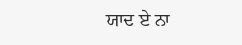ਯਾਦ ਏ ਨਾ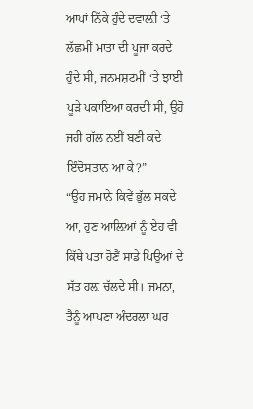ਆਪਾਂ ਨਿੱਕੇ ਹੁੰਦੇ ਦਵਾਲ਼ੀ ‘ਤੇ ਲੱਛਮੀਂ ਮਾਤਾ ਦੀ ਪੂਜਾ ਕਰਦੇ ਹੁੰਦੇ ਸੀ, ਜਨਮਸ਼ਟਮੀਂ ‘ਤੇ ਝਾਈ ਪੂੜੇ ਪਕਾਇਆ ਕਰਦੀ ਸੀ, ਉਹੋ ਜਹੀ ਗੱਲ ਨਈਂ ਬਣੀ ਕਦੇ ਇੰਦੋਸਤਾਨ ਆ ਕੇ?”
“ਉਹ ਜਮਾਨੇ ਕਿਵੇਂ ਭੁੱਲ ਸਕਦੇ ਆ, ਹੁਣ ਆਲ਼ਿਆਂ ਨੂੰ ਏਹ ਵੀ ਕਿੱਥੇ ਪਤਾ ਹੋਣੈਂ ਸਾਡੇ ਪਿਉਆਂ ਦੇ ਸੱਤ ਹਲ਼ ਚੱਲਦੇ ਸੀ। ਜਮਨਾ, ਤੈਨੂੰ ਆਪਣਾ ਅੰਦਰਲਾ ਘਰ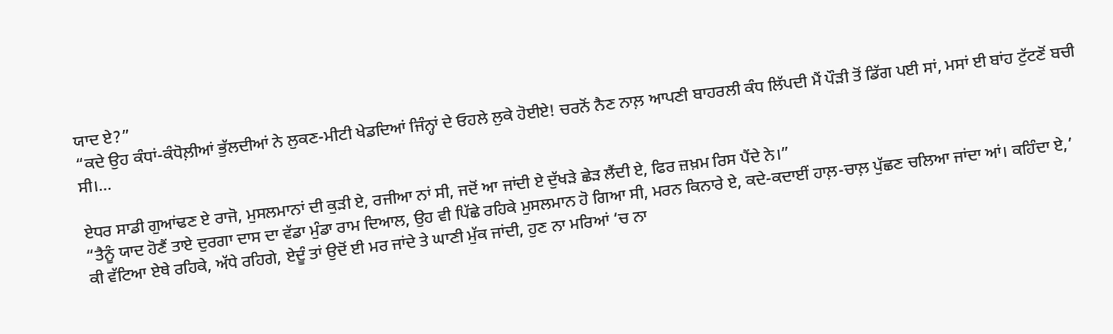ਯਾਦ ਏ?”
“ਕਦੇ ਉਹ ਕੰਧਾਂ-ਕੰਧੋਲ਼ੀਆਂ ਭੁੱਲਦੀਆਂ ਨੇ ਲੁਕਣ-ਮੀਟੀ ਖੇਡਦਿਆਂ ਜਿੰਨ੍ਹਾਂ ਦੇ ਓਹਲੇ ਲੁਕੇ ਹੋਈਏ! ਚਰਨੋਂ ਨੈਣ ਨਾਲ਼ ਆਪਣੀ ਬਾਹਰਲੀ ਕੰਧ ਲਿੱਪਦੀ ਮੈਂ ਪੌੜੀ ਤੋਂ ਡਿੱਗ ਪਈ ਸਾਂ, ਮਸਾਂ ਈ ਬਾਂਹ ਟੁੱਟਣੋਂ ਬਚੀ ਸੀ।…

ਏਧਰ ਸਾਡੀ ਗੁਆਂਢਣ ਏ ਰਾਜੋ, ਮੁਸਲਮਾਨਾਂ ਦੀ ਕੁੜੀ ਏ, ਰਜੀਆ ਨਾਂ ਸੀ, ਜਦੋਂ ਆ ਜਾਂਦੀ ਏ ਦੁੱਖੜੇ ਛੇੜ ਲੈਂਦੀ ਏ, ਫਿਰ ਜ਼ਖ਼ਮ ਰਿਸ ਪੈਂਦੇ ਨੇ।”
“ਤੈਨੂੰ ਯਾਦ ਹੋਣੈਂ ਤਾਏ ਦੁਰਗਾ ਦਾਸ ਦਾ ਵੱਡਾ ਮੁੰਡਾ ਰਾਮ ਦਿਆਲ, ਉਹ ਵੀ ਪਿੱਛੇ ਰਹਿਕੇ ਮੁਸਲਮਾਨ ਹੋ ਗਿਆ ਸੀ, ਮਰਨ ਕਿਨਾਰੇ ਏ, ਕਦੇ-ਕਦਾਈਂ ਹਾਲ਼-ਚਾਲ਼ ਪੁੱਛਣ ਚਲਿਆ ਜਾਂਦਾ ਆਂ। ਕਹਿੰਦਾ ਏ,’ ਕੀ ਵੱਟਿਆ ਏਥੇ ਰਹਿਕੇ, ਅੱਧੇ ਰਹਿਗੇ, ਏਦੂੰ ਤਾਂ ਉਦੋਂ ਈ ਮਰ ਜਾਂਦੇ ਤੇ ਘਾਣੀ ਮੁੱਕ ਜਾਂਦੀ, ਹੁਣ ਨਾ ਮਰਿਆਂ ‘ਚ ਨਾ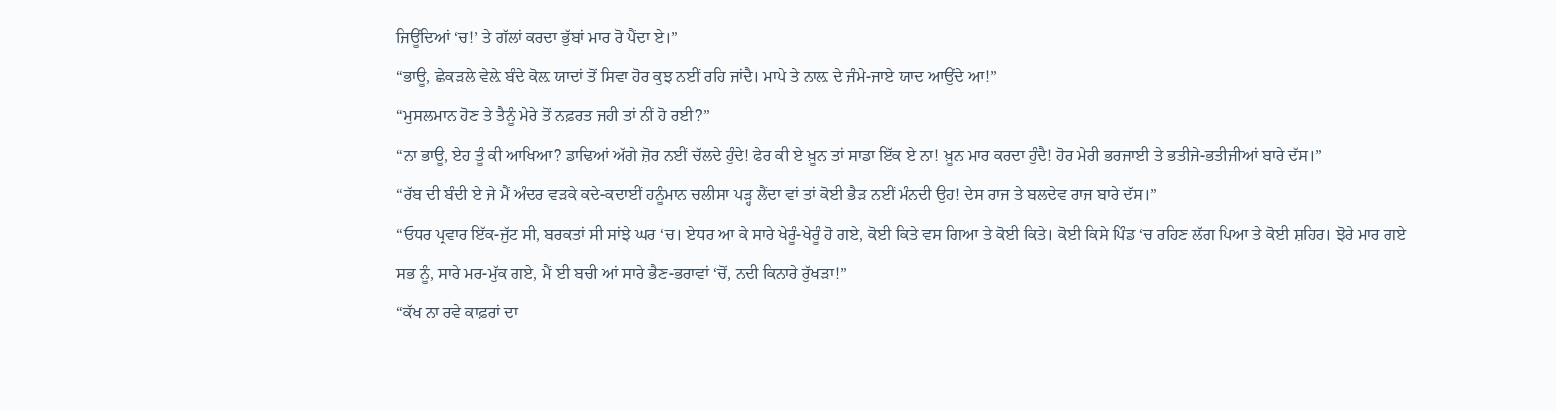ਜਿਊਂਦਿਆਂ ‘ਚ!’ ਤੇ ਗੱਲਾਂ ਕਰਦਾ ਭੁੱਬਾਂ ਮਾਰ ਰੋ ਪੈਂਦਾ ਏ।”
“ਭਾਊ, ਛੇਕੜਲੇ ਵੇਲ਼ੇ ਬੰਦੇ ਕੋਲ਼ ਯਾਦਾਂ ਤੋਂ ਸਿਵਾ ਹੋਰ ਕੁਝ ਨਈਂ ਰਹਿ ਜਾਂਦੈ। ਮਾਪੇ ਤੇ ਨਾਲ਼ ਦੇ ਜੰਮੇ-ਜਾਏ ਯਾਦ ਆਉਂਦੇ ਆ!”
“ਮੁਸਲਮਾਨ ਹੋਣ ਤੇ ਤੈਨੂੰ ਮੇਰੇ ਤੋਂ ਨਫ਼ਰਤ ਜਹੀ ਤਾਂ ਨੀਂ ਹੋ ਰਈ?”
“ਨਾ ਭਾਊ, ਏਹ ਤੂੰ ਕੀ ਆਖਿਆ? ਡਾਢਿਆਂ ਅੱਗੇ ਜ਼ੋਰ ਨਈਂ ਚੱਲਦੇ ਹੁੰਦੇ! ਫੇਰ ਕੀ ਏ ਖ਼ੂਨ ਤਾਂ ਸਾਡਾ ਇੱਕ ਏ ਨਾ! ਖ਼ੂਨ ਮਾਰ ਕਰਦਾ ਹੁੰਦੈ! ਹੋਰ ਮੇਰੀ ਭਰਜਾਈ ਤੇ ਭਤੀਜੇ-ਭਤੀਜੀਆਂ ਬਾਰੇ ਦੱਸ।”
“ਰੱਬ ਦੀ ਬੰਦੀ ਏ ਜੇ ਮੈਂ ਅੰਦਰ ਵੜਕੇ ਕਦੇ-ਕਦਾਈਂ ਹਨੂੰਮਾਨ ਚਲੀਸਾ ਪੜ੍ਹ ਲੈਂਦਾ ਵਾਂ ਤਾਂ ਕੋਈ ਭੈੜ ਨਈਂ ਮੰਨਦੀ ਉਹ! ਦੇਸ ਰਾਜ ਤੇ ਬਲਦੇਵ ਰਾਜ ਬਾਰੇ ਦੱਸ।”
“ਓਧਰ ਪ੍ਰਵਾਰ ਇੱਕ-ਜੁੱਟ ਸੀ, ਬਰਕਤਾਂ ਸੀ ਸਾਂਝੇ ਘਰ ‘ਚ। ਏਧਰ ਆ ਕੇ ਸਾਰੇ ਖੇਰੂੰ-ਖੇਰੂੰ ਹੋ ਗਏ, ਕੋਈ ਕਿਤੇ ਵਸ ਗਿਆ ਤੇ ਕੋਈ ਕਿਤੇ। ਕੋਈ ਕਿਸੇ ਪਿੰਡ ‘ਚ ਰਹਿਣ ਲੱਗ ਪਿਆ ਤੇ ਕੋਈ ਸ਼ਹਿਰ। ਝੋਰੇ ਮਾਰ ਗਏ ਸਭ ਨੂੰ, ਸਾਰੇ ਮਰ-ਮੁੱਕ ਗਏ, ਮੈਂ ਈ ਬਚੀ ਆਂ ਸਾਰੇ ਭੈਣ-ਭਰਾਵਾਂ ‘ਚੋਂ, ਨਦੀ ਕਿਨਾਰੇ ਰੁੱਖੜਾ!”
“ਕੱਖ ਨਾ ਰਵੇ ਕਾਫ਼ਰਾਂ ਦਾ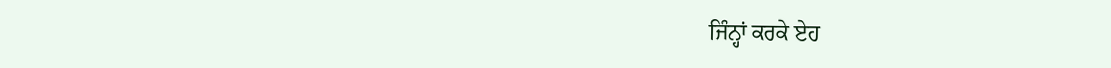ਜਿੰਨ੍ਹਾਂ ਕਰਕੇ ਏਹ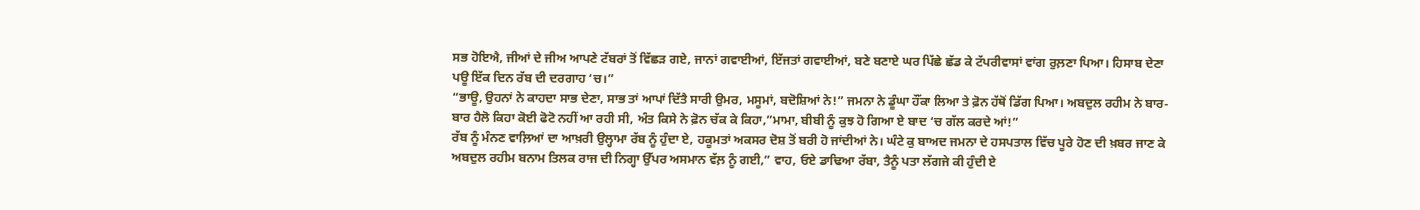ਸਭ ਹੋਇਐ, ਜੀਆਂ ਦੇ ਜੀਅ ਆਪਣੇ ਟੱਬਰਾਂ ਤੋਂ ਵਿੱਛੜ ਗਏ, ਜਾਨਾਂ ਗਵਾਈਆਂ, ਇੱਜਤਾਂ ਗਵਾਈਆਂ, ਬਣੇ ਬਣਾਏ ਘਰ ਪਿੱਛੇ ਛੱਡ ਕੇ ਟੱਪਰੀਵਾਸਾਂ ਵਾਂਗ ਰੁਲ਼ਣਾ ਪਿਆ। ਹਿਸਾਬ ਦੇਣਾ ਪਊ ਇੱਕ ਦਿਨ ਰੱਬ ਦੀ ਦਰਗਾਹ ‘ਚ।”
“ਭਾਊ, ਉਹਨਾਂ ਨੇ ਕਾਹਦਾ ਸਾਭ ਦੇਣਾ, ਸਾਭ ਤਾਂ ਆਪਾਂ ਦਿੱਤੈ ਸਾਰੀ ਉਮਰ, ਮਸੂਮਾਂ, ਬਦੋਸ਼ਿਆਂ ਨੇ!” ਜਮਨਾ ਨੇ ਡੂੰਘਾ ਹੌਂਕਾ ਲਿਆ ਤੇ ਫ਼ੋਨ ਹੱਥੋਂ ਡਿੱਗ ਪਿਆ। ਅਬਦੁਲ ਰਹੀਮ ਨੇ ਬਾਰ-ਬਾਰ ਹੈਲੋ ਕਿਹਾ ਕੋਈ ਫੋਟੋ ਨਹੀਂ ਆ ਰਹੀ ਸੀ, ਅੰਤ ਕਿਸੇ ਨੇ ਫ਼ੋਨ ਚੱਕ ਕੇ ਕਿਹਾ,”ਮਾਮਾ, ਬੀਬੀ ਨੂੰ ਕੁਝ ਹੋ ਗਿਆ ਏ ਬਾਦ ‘ਚ ਗੱਲ ਕਰਦੇ ਆਂ!”
ਰੱਬ ਨੂੰ ਮੰਨਣ ਵਾਲ਼ਿਆਂ ਦਾ ਆਖ਼ਰੀ ਉਲ੍ਹਾਮਾ ਰੱਬ ਨੂੰ ਹੁੰਦਾ ਏ, ਹਕੂਮਤਾਂ ਅਕਸਰ ਦੋਸ਼ ਤੋਂ ਬਰੀ ਹੋ ਜਾਂਦੀਆਂ ਨੇ। ਘੰਟੇ ਕੁ ਬਾਅਦ ਜਮਨਾ ਦੇ ਹਸਪਤਾਲ ਵਿੱਚ ਪੂਰੇ ਹੋਣ ਦੀ ਖ਼ਬਰ ਜਾਣ ਕੇ ਅਬਦੁਲ ਰਹੀਮ ਬਨਾਮ ਤਿਲਕ ਰਾਜ ਦੀ ਨਿਗ੍ਹਾ ਉੱਪਰ ਅਸਮਾਨ ਵੱਲ਼ ਨੂੰ ਗਈ,” ਵਾਹ, ਓਏ ਡਾਢਿਆ ਰੱਬਾ, ਤੈਨੂੰ ਪਤਾ ਲੱਗਜੇ ਕੀ ਹੁੰਦੀ ਏ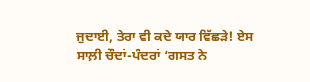ਜੁਦਾਈ, ਤੇਰਾ ਵੀ ਕਦੇ ਯਾਰ ਵਿੱਛੜੇ! ਏਸ ਸਾਲ਼ੀ ਚੌਦਾਂ-ਪੰਦਰਾਂ ‘ਗਸਤ ਨੇ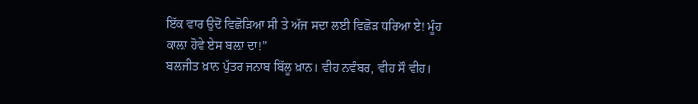ਇੱਕ ਵਾਰ ਉਦੋਂ ਵਿਛੋੜਿਆ ਸੀ ਤੇ ਅੱਜ ਸਦਾ ਲਈ ਵਿਛੋੜ ਧਰਿਆ ਏ! ਮੂੰਹ ਕਾਲ਼ਾ ਹੋਵੇ ਏਸ ਬਲ਼ਾ ਦਾ!”
ਬਲਜੀਤ ਖ਼ਾਨ ਪੁੱਤਰ ਜਨਾਬ ਬਿੱਲੂ ਖ਼ਾਨ। ਵੀਹ ਨਵੰਬਰ, ਵੀਹ ਸੌ ਵੀਹ।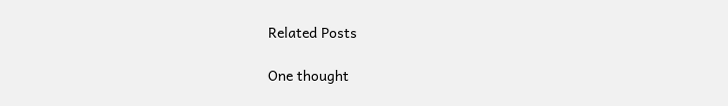Related Posts

One thought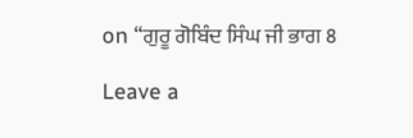on “ਗੁਰੂ ਗੋਬਿੰਦ ਸਿੰਘ ਜੀ ਭਾਗ 8

Leave a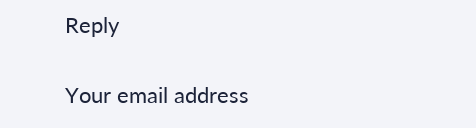Reply

Your email address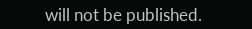will not be published.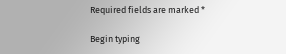Required fields are marked *

Begin typing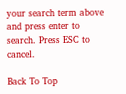your search term above and press enter to search. Press ESC to cancel.

Back To Top